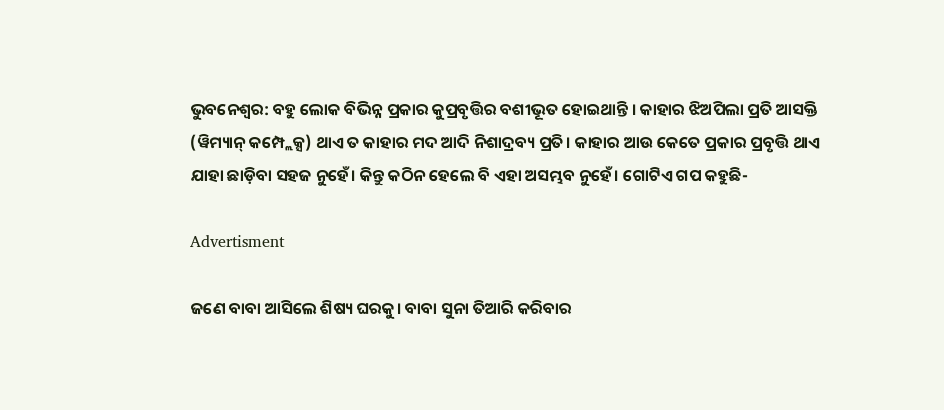ଭୁବନେଶ୍ବର: ବହୁ ଲୋକ ବିଭିନ୍ନ ପ୍ରକାର କୁପ୍ରବୃତ୍ତିର ବଶୀଭୂତ ହୋଇଥାନ୍ତି । କାହାର ଝିଅପିଲା ପ୍ରତି ଆସକ୍ତି (ୱିମ୍ୟାନ୍ କମ୍ପ୍ଲେକ୍ସ) ଥାଏ ତ କାହାର ମଦ ଆଦି ନିଶାଦ୍ରବ୍ୟ ପ୍ରତି। କାହାର ଆଉ କେତେ ପ୍ରକାର ପ୍ରବୃତ୍ତି ଥାଏ ଯାହା ଛାଡ଼ିବା ସହଜ ନୁହେଁ। କିନ୍ତୁ କଠିନ ହେଲେ ବି ଏହା ଅସମ୍ଭବ ନୁହେଁ। ଗୋଟିଏ ଗପ କହୁଛି-

Advertisment

ଜଣେ ବାବା ଆସିଲେ ଶିଷ୍ୟ ଘରକୁ। ବାବା ସୁନା ତିଆରି କରିବାର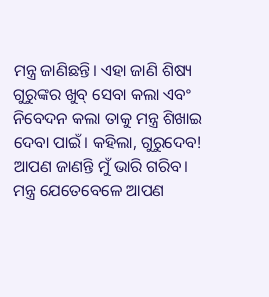ମନ୍ତ୍ର ଜାଣିଛନ୍ତି। ଏହା ଜାଣି ଶିଷ୍ୟ ଗୁରୁଙ୍କର ଖୁବ୍ ସେବା କଲା ଏବଂ ନିବେଦନ କଲା ତାକୁ ମନ୍ତ୍ର ଶିଖାଇ ଦେବା ପାଇଁ। କହିଲା, ଗୁରୁଦେବ! ଆପଣ ଜାଣନ୍ତି ମୁଁ ଭାରି ଗରିବ। ମନ୍ତ୍ର ଯେତେବେଳେ ଆପଣ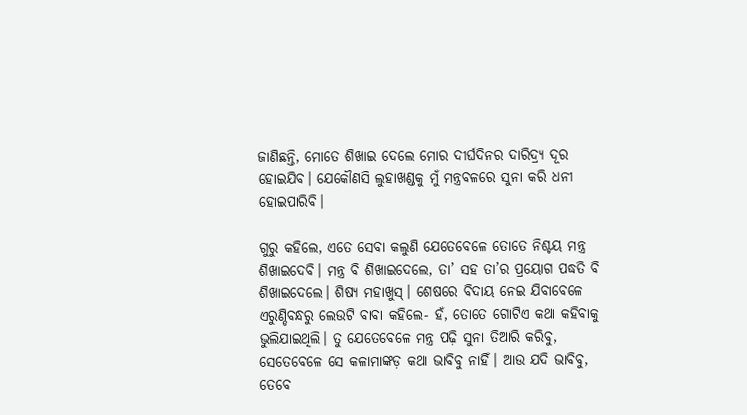ଜାଣିଛନ୍ତି, ମୋତେ ଶିଖାଇ ଦେଲେ ମୋର ଦୀର୍ଘଦିନର ଦାରିଦ୍ର୍ୟ ଦୂର ହୋଇଯିବ। ଯେକୌଣସି ଲୁହାଖଣ୍ଡକୁ ମୁଁ ମନ୍ତ୍ରବଳରେ ସୁନା କରି ଧନୀ ହୋଇପାରିବି।

ଗୁରୁ କହିଲେ, ଏତେ ସେବା କଲୁଣି ଯେତେବେଳେ ତୋତେ ନିଶ୍ଚୟ ମନ୍ତ୍ର ଶିଖାଇଦେବି। ମନ୍ତ୍ର ବି ଶିଖାଇଦେଲେ, ତା’ ସହ ତା’ର ପ୍ରୟୋଗ ପଦ୍ଧତି ବି ଶିଖାଇଦେଲେ। ଶିଷ୍ୟ ମହାଖୁସ୍। ଶେଷରେ ବିଦାୟ ନେଇ ଯିବାବେଳେ ଏରୁଣ୍ଡିବନ୍ଧରୁ ଲେଉଟି ବାବା କହିଲେ- ହଁ, ତୋତେ ଗୋଟିଏ କଥା କହିବାକୁ ଭୁଲିଯାଇଥିଲି। ତୁ ଯେତେବେଳେ ମନ୍ତ୍ର ପଢ଼ି ସୁନା ତିଆରି କରିବୁ, ସେତେବେଳେ ସେ କଳାମାଙ୍କଡ଼ କଥା ଭାବିବୁ ନାହିଁ। ଆଉ ଯଦି ଭାବିବୁ, ତେବେ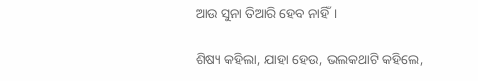ଆଉ ସୁନା ତିଆରି ହେବ ନାହିଁ।

ଶିଷ୍ୟ କହିଲା, ଯାହା ହେଉ, ଭଲକଥାଟି କହିଲେ,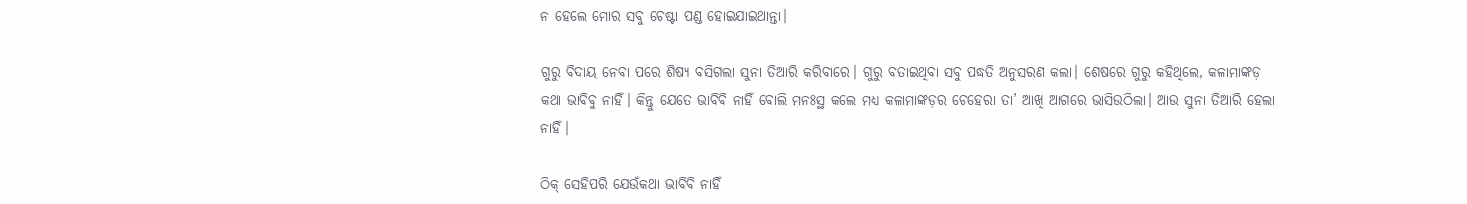ନ ହେଲେ ମୋର ସବୁ ଚେଷ୍ଟା ପଣ୍ଡ ହୋଇଯାଇଥାନ୍ତା।

ଗୁରୁ ବିଦାୟ ନେବା ପରେ ଶିଷ୍ୟ ବସିଗଲା ସୁନା ତିଆରି କରିବାରେ। ଗୁରୁ ବତାଇଥିବା ସବୁ ପଦ୍ଧତି ଅନୁସରଣ କଲା। ଶେଷରେ ଗୁରୁ କହିଥିଲେ, କଳାମାଙ୍କଡ଼ କଥା ଭାବିବୁ ନାହିଁ। କିନ୍ତୁ ଯେତେ ଭାବିବି ନାହିଁ ବୋଲି ମନଃସ୍ଥ କଲେ ମଧ୍ୟ କଳାମାଙ୍କଡ଼ର ଚେହେରା ତା’ ଆଖି ଆଗରେ ଭାସିଉଠିଲା। ଆଉ ସୁନା ତିଆରି ହେଲା ନାହିଁ।

ଠିକ୍ ସେହିପରି ଯେଉଁକଥା ଭାବିବି ନାହିଁ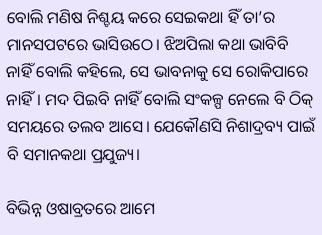ବୋଲି ମଣିଷ ନିଶ୍ଚୟ କରେ ସେଇକଥା ହିଁ ତା’ର ମାନସପଟରେ ଭାସିଉଠେ। ଝିଅପିଲା କଥା ଭାବିବି ନାହିଁ ବୋଲି କହିଲେ, ସେ ଭାବନାକୁ ସେ ରୋକିପାରେ ନାହିଁ। ମଦ ପିଇବି ନାହିଁ ବୋଲି ସଂକଳ୍ପ ନେଲେ ବି ଠିକ୍ ସମୟରେ ତଲବ ଆସେ। ଯେକୌଣସି ନିଶାଦ୍ରବ୍ୟ ପାଇଁ ବି ସମାନକଥା ପ୍ରଯୁଜ୍ୟ।

ବିଭିନ୍ନ ଓଷାବ୍ରତରେ ଆମେ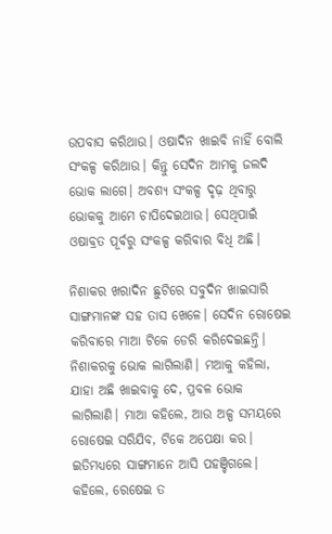ଉପବାସ କରିଥାଉ। ଓଷାଦିନ ଖାଇବି ନାହିଁ ବୋଲି ସଂକଳ୍ପ କରିଥାଉ। କିନ୍ତୁ ସେଦିନ ଆମକୁ ଜଲଦି ଭୋକ ଲାଗେ। ଅବଶ୍ୟ ସଂକଳ୍ପ ଦୃଢ଼ ଥିବାରୁ ଭୋକକୁ ଆମେ ଚାପିଦେଇଥାଉ। ସେଥିପାଇଁ ଓଷାବ୍ରତ ପୂର୍ବରୁ ସଂକଳ୍ପ କରିବାର ବିଧି ଅଛି।

ନିଶାକର ଖରାଦିନ ଛୁଟିରେ ସବୁଦିନ ଖାଇସାରି ସାଙ୍ଗମାନଙ୍କ ସହ ତାସ ଖେଳେ। ସେଦିନ ରୋଷେଇ କରିବାରେ ମାଆ ଟିକେ ଡେରି କରିଦେଇଛନ୍ତି। ନିଶାକରକୁ ଭୋକ ଲାଗିଲାଣି। ମଆକୁ କହିଲା, ଯାହା ଅଛି ଖାଇବାକୁ ଦେ, ପ୍ରବଳ ଭୋକ ଲାଗିଲାଣି। ମାଆ କହିଲେ, ଆଉ ଅଳ୍ପ ସମୟରେ ରୋଷେଇ ସରିଯିବ, ଟିକେ ଅପେକ୍ଷା କର। ଇତିମଧ୍ୟରେ ସାଙ୍ଗମାନେ ଆସି ପହଞ୍ଚିଗଲେ। କହିଲେ, ରେଷେଇ ତ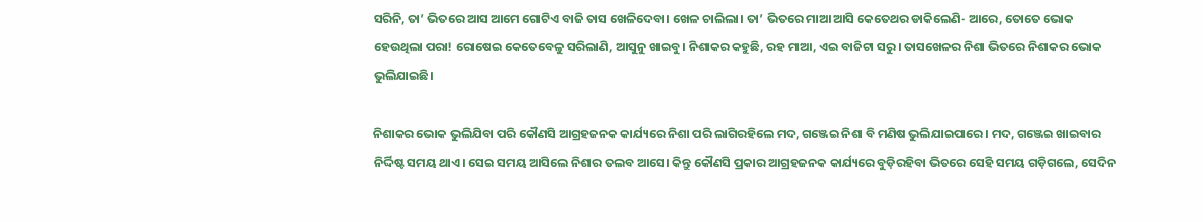ସରିନି, ତା’ ଭିତରେ ଆସ ଆମେ ଗୋଟିଏ ବାଜି ତାସ ଖେଳିଦେବା। ଖେଳ ଚାଲିଲା। ତା’ ଭିତରେ ମାଆ ଆସି କେତେଥର ଡାକିଲେଣି- ଆରେ, ତୋତେ ଭୋକ ହେଉଥିଲା ପରା! ରୋଷେଇ କେତେବେଳୁ ସରିଲାଣି, ଆସୁନୁ ଖାଇବୁ। ନିଶାକର କହୁଛି, ରହ ମାଆ, ଏଇ ବାଜିଟା ସରୁ। ତାସଖେଳର ନିଶା ଭିତରେ ନିଶାକର ଭୋକ ଭୁଲିଯାଇଛି।

ନିଶାକର ଭୋକ ଭୁଲିଯିବା ପରି କୌଣସି ଆଗ୍ରହଜନକ କାର୍ଯ୍ୟରେ ନିଶା ପରି ଲାଗିରହିଲେ ମଦ, ଗଞ୍ଜେଇ ନିଶା ବି ମଣିଷ ଭୁଲିଯାଇପାରେ। ମଦ, ଗଞ୍ଜେଇ ଖାଇବାର ନିର୍ଦ୍ଦିଷ୍ଟ ସମୟ ଥାଏ। ସେଇ ସମୟ ଆସିଲେ ନିଶାର ତଲବ ଆସେ। କିନ୍ତୁ କୌଣସି ପ୍ରକାର ଆଗ୍ରହଜନକ କାର୍ଯ୍ୟରେ ବୁଡ଼ିରହିବା ଭିତରେ ସେହି ସମୟ ଗଡ଼ିଗଲେ, ସେଦିନ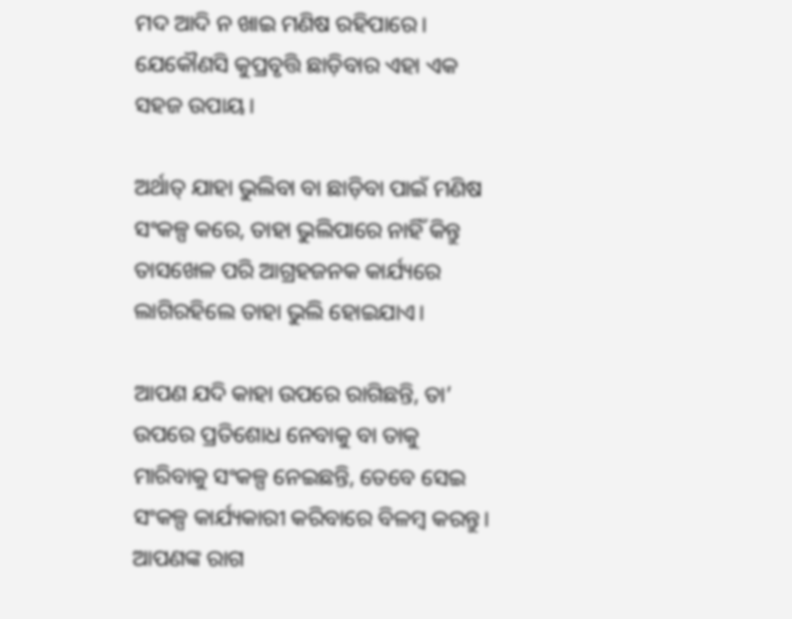ମଦ ଆଦି ନ ଖାଇ ମଣିଷ ରହିପାରେ। ଯେକୌଣସି କୁପ୍ରବୃତ୍ତି ଛାଡ଼ିବାର ଏହା ଏକ ସହଜ ଉପାୟ।

ଅର୍ଥାତ୍ ଯାହା ଭୁଲିବା ବା ଛାଡ଼ିବା ପାଇଁ ମଣିଷ ସଂକଳ୍ପ କରେ, ତାହା ଭୁଲିପାରେ ନାହିଁ କିନ୍ତୁ ତାସଖେଳ ପରି ଆଗ୍ରହଜନକ କାର୍ଯ୍ୟରେ ଲାଗିରହିଲେ ତାହା ଭୁଲି ହୋଇଯାଏ।

ଆପଣ ଯଦି କାହା ଉପରେ ରାଗିଛନ୍ତି, ତା’ ଉପରେ ପ୍ରତିଶୋଧ ନେବାକୁ ବା ତାକୁ ମାରିବାକୁ ସଂକଳ୍ପ ନେଇଛନ୍ତି, ତେବେ ସେଇ ସଂକଳ୍ପ କାର୍ଯ୍ୟକାରୀ କରିବାରେ ବିଳମ୍ବ କରନ୍ତୁ। ଆପଣଙ୍କ ରାଗ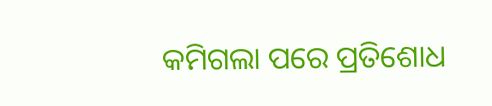କମିଗଲା ପରେ ପ୍ରତିଶୋଧ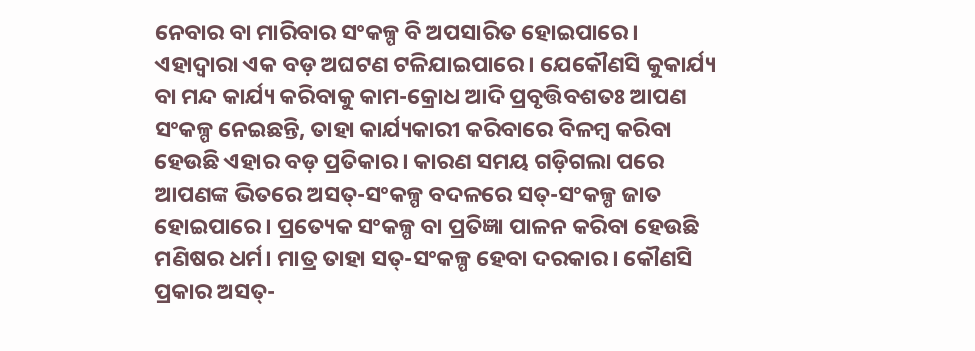ନେବାର ବା ମାରିବାର ସଂକଳ୍ପ ବି ଅପସାରିତ ହୋଇପାରେ। ଏହାଦ୍ବାରା ଏକ ବଡ଼ ଅଘଟଣ ଟଳିଯାଇପାରେ। ଯେକୌଣସି କୁକାର୍ଯ୍ୟ ବା ମନ୍ଦ କାର୍ଯ୍ୟ କରିବାକୁ କାମ-କ୍ରୋଧ ଆଦି ପ୍ରବୃତ୍ତିବଶତଃ ଆପଣ ସଂକଳ୍ପ ନେଇଛନ୍ତି, ତାହା କାର୍ଯ୍ୟକାରୀ କରିବାରେ ବିଳମ୍ବ କରିବା ହେଉଛି ଏହାର ବଡ଼ ପ୍ରତିକାର। କାରଣ ସମୟ ଗଡ଼ିଗଲା ପରେ ଆପଣଙ୍କ ଭିତରେ ଅସତ୍‌-ସଂକଳ୍ପ ବଦଳରେ ସତ୍-ସଂକଳ୍ପ ଜାତ ହୋଇପାରେ। ପ୍ରତ୍ୟେକ ସଂକଳ୍ପ ବା ପ୍ରତିଜ୍ଞା ପାଳନ କରିବା ହେଉଛି ମଣିଷର ଧର୍ମ। ମାତ୍ର ତାହା ସତ୍-ସଂକଳ୍ପ ହେବା ଦରକାର। କୌଣସି ପ୍ରକାର ଅସତ୍-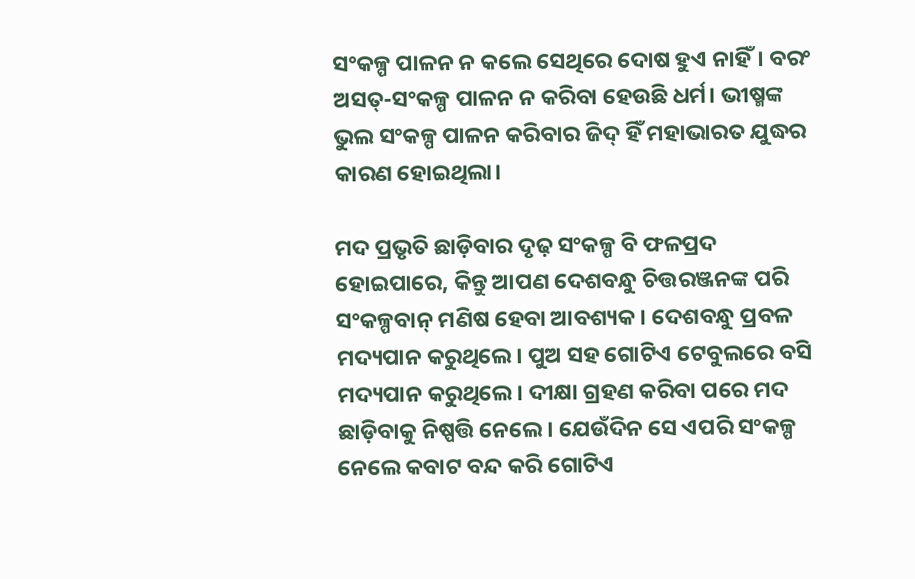ସଂକଳ୍ପ ପାଳନ ନ କଲେ ସେଥିରେ‌ ଦୋଷ ହୁଏ ନାହିଁ। ବରଂ ଅସତ୍-ସଂକଳ୍ପ ପାଳନ ନ କରିବା ହେଉଛି ଧର୍ମ। ଭୀଷ୍ମଙ୍କ ଭୁଲ ସଂକଳ୍ପ ପାଳନ କରିବାର ଜିଦ୍ ହିଁ ମହାଭାରତ ଯୁଦ୍ଧର କାରଣ ହୋଇଥିଲା।

ମଦ ପ୍ରଭୃତି ଛାଡ଼ିବାର ଦୃଢ଼ ସଂକଳ୍ପ ବି ଫଳପ୍ରଦ ହୋଇପାରେ, କିନ୍ତୁ ଆପଣ ଦେଶବନ୍ଧୁ ଚିତ୍ତରଞ୍ଜନଙ୍କ ପରି ସଂକଳ୍ପବାନ୍ ମଣିଷ ହେବା ଆବଶ୍ୟକ। ଦେଶବନ୍ଧୁ ପ୍ରବଳ ମଦ୍ୟପାନ କରୁଥିଲେ। ପୁଅ ସହ ଗୋଟିଏ ଟେବୁଲରେ ବସି ମଦ୍ୟପାନ କରୁଥିଲେ। ଦୀକ୍ଷା ଗ୍ରହଣ କରିବା ପରେ ମଦ ଛାଡ଼ିବାକୁ ନିଷ୍ପତ୍ତି ନେଲେ। ଯେଉଁଦିନ ସେ ଏପରି ସଂକଳ୍ପ ନେଲେ କବାଟ ବନ୍ଦ କରି ଗୋଟିଏ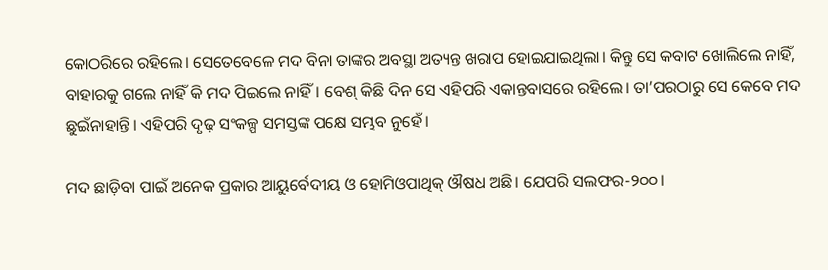କୋଠରିରେ ରହିଲେ। ସେତେବେଳେ ମଦ ବିନା ତାଙ୍କର ଅବସ୍ଥା ଅତ୍ୟନ୍ତ ଖରାପ ହୋଇଯାଇଥିଲା। କିନ୍ତୁ ସେ କବାଟ ଖୋଲିଲେ ନାହିଁ, ବାହାରକୁ ଗଲେ ନାହିଁ କି ମଦ ପିଇଲେ ନାହିଁ। ବେଶ୍ କିଛି ଦିନ ସେ ଏହିପରି ଏକାନ୍ତବାସରେ ରହିଲେ। ତା’ପରଠାରୁ ସେ କେବେ ମଦ ଛୁଇଁନାହାନ୍ତି। ଏହିପରି ଦୃଢ଼ ସଂକଳ୍ପ ସମସ୍ତଙ୍କ ପକ୍ଷେ ସମ୍ଭବ ନୁହେଁ।

ମଦ ଛାଡ଼ିବା ପାଇଁ ଅନେକ ପ୍ରକାର ଆୟୁର୍ବେଦୀୟ ଓ ହୋମିଓପାଥିକ୍ ଔଷଧ ଅଛି। ଯେପରି ସଲଫର-୨୦୦।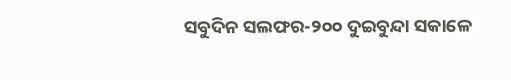ସବୁଦିନ ସଲଫର-୨୦୦ ଦୁଇବୁନ୍ଦା ସକାଳେ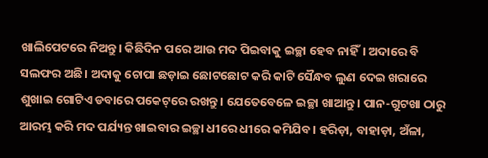ଖାଲିପେଟରେ ନିଅନ୍ତୁ। କିଛିଦିନ ପରେ ଆଉ ମଦ ପିଇବାକୁ ଇଚ୍ଛା ହେବ ନାହିଁ। ଅଦାରେ ବି ସଲଫର ଅଛି। ଅଦାକୁ ଚୋପା ଛଡ଼ାଇ ଛୋଟଛୋଟ କରି କାଟି ସୈନ୍ଧବ ଲୁଣ ଦେଇ ଖରାରେ ଶୁଖାଇ ଗୋଟିଏ ଡବାରେ ପକେଟ୍‌ରେ ରଖନ୍ତୁ। ଯେତେବେଳେ ଇଚ୍ଛା ଖାଆନ୍ତୁ। ପାନ-ଗୁଟଖା ଠାରୁ ଆରମ୍ଭ କରି ମଦ ପର୍ଯ୍ୟନ୍ତ ଖାଇବାର ଇଚ୍ଛା ଧୀରେ ଧୀରେ କମିଯିବ। ହରିଡ଼ା, ବାହାଡ଼ା, ଅଁଳା,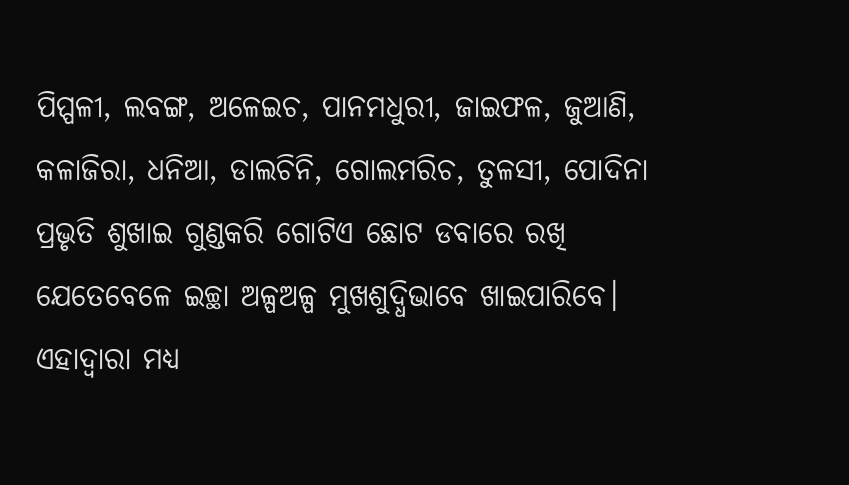ପିପ୍ପଳୀ, ଲବଙ୍ଗ, ଅଳେଇଚ, ପାନମଧୁରୀ, ଜାଇଫଳ, ଜୁଆଣି, କଳାଜିରା, ଧନିଆ, ଡାଲଚିନି, ଗୋଲମରିଚ, ତୁଳସୀ, ପୋଦିନା ପ୍ରଭୃତି ଶୁଖାଇ ଗୁଣ୍ଡକରି ଗୋଟିଏ ଛୋଟ ଡବାରେ ରଖି ଯେତେବେଳେ ଇଚ୍ଛା ଅଳ୍ପଅଳ୍ପ ମୁଖଶୁଦ୍ଧିଭାବେ ଖାଇପାରିବେ। ଏହାଦ୍ବାରା ମଧ୍ୟ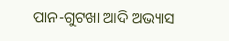ପାନ-ଗୁଟଖା ଆଦି ଅଭ୍ୟାସ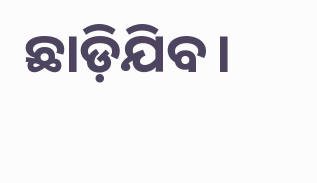ଛାଡ଼ିଯିବ।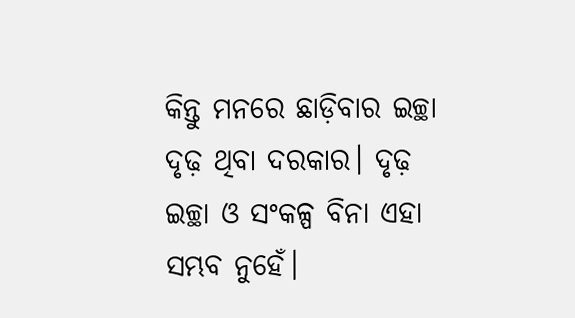କିନ୍ତୁ ମନରେ ଛାଡ଼ିବାର ଇଚ୍ଛା ଦୃଢ଼ ଥିବା ଦରକାର। ଦୃଢ଼ ଇଚ୍ଛା ଓ ସଂକଳ୍ପ ବିନା ଏହା ସମ୍ଭବ ନୁହେଁ।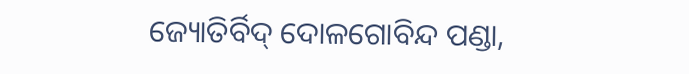ଜ୍ୟୋତିର୍ବିଦ୍ ଦୋଳଗୋବିନ୍ଦ ପଣ୍ଡା,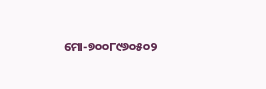ମୋ-୭୦୦୮୯୬୦୫୦୨